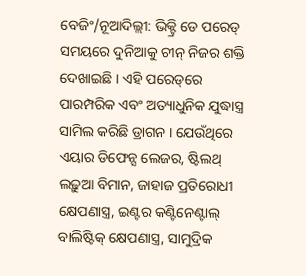ବେଜିଂ/ନୂଆଦିଲ୍ଲୀ: ଭିକ୍ଟ୍ରି ଡେ ପରେଡ୍‌ ସମୟରେ ଦୁନିଆକୁ ଚୀନ୍‌ ନିଜର ଶକ୍ତି ଦେଖାଇଛି । ଏହି ପରେଡ୍‌ରେ ପାରମ୍ପରିକ ଏବଂ ଅତ୍ୟାଧୁନିକ ଯୁଦ୍ଧାସ୍ତ୍ର ସାମିଲ କରିଛି ଡ୍ରାଗନ । ଯେଉଁଥିରେ ଏୟାର ଡିଫେନ୍ସ ଲେଜର, ଷ୍ଟିଲଥ୍ ଲଢ଼ୁଆ ବିମାନ, ଜାହାଜ ପ୍ରତିରୋଧୀ କ୍ଷେପଣାସ୍ତ୍ର, ଇଣ୍ଟର କଣ୍ଟିନେଣ୍ଟାଲ୍‌ ବାଲିଷ୍ଟିକ୍ କ୍ଷେପଣାସ୍ତ୍ର, ସାମୁଦ୍ରିକ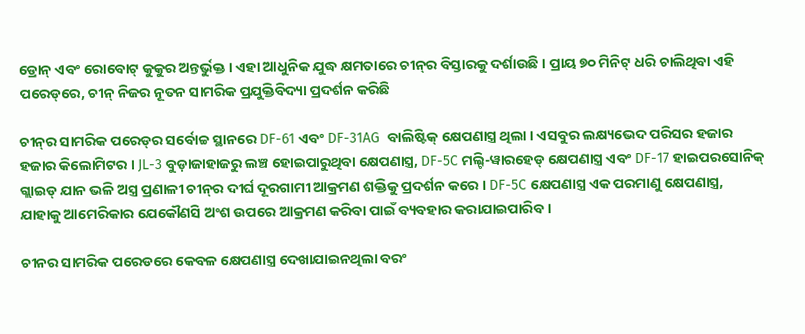ଡ୍ରୋନ୍ ଏବଂ ରୋବୋଟ୍ କୁକୁର ଅନ୍ତର୍ଭୁକ୍ତ । ଏହା ଆଧୁନିକ ଯୁଦ୍ଧ କ୍ଷମତାରେ ଚୀନ୍‌ର ବିସ୍ତାରକୁ ଦର୍ଶାଉଛି । ପ୍ରାୟ ୭୦ ମିନିଟ୍ ଧରି ଚାଲିଥିବା ଏହି ପରେଡ୍‌ରେ, ଚୀନ୍‌ ନିଜର ନୂତନ ସାମରିକ ପ୍ରଯୁକ୍ତିବିଦ୍ୟା ପ୍ରଦର୍ଶନ କରିଛି

ଚୀନ୍‌ର ସାମରିକ ପରେଡ୍‌ର ସର୍ବୋଚ୍ଚ ସ୍ଥାନରେ DF-61 ଏବଂ DF-31AG  ବାଲିଷ୍ଟିକ୍ କ୍ଷେପଣାସ୍ତ୍ର ଥିଲା । ଏସବୁର ଲକ୍ଷ୍ୟଭେଦ ପରିସର ହଜାର ହଜାର କିଲୋମିଟର । JL-3 ବୁଡ଼ାଜାହାଜରୁ ଲଞ୍ଚ ହୋଇପାରୁଥିବା କ୍ଷେପଣାସ୍ତ୍ର, DF-5C ମଲ୍ଟି-ୱାରହେଡ୍ କ୍ଷେପଣାସ୍ତ୍ର ଏବଂ DF-17 ହାଇପରସୋନିକ୍ ଗ୍ଲାଇଡ୍ ଯାନ ଭଳି ଅସ୍ତ୍ର ପ୍ରଣାଳୀ ଚୀନ୍‌ର ଦୀର୍ଘ ଦୂରଗାମୀ ଆକ୍ରମଣ ଶକ୍ତିକୁ ପ୍ରଦର୍ଶନ କରେ । DF-5C କ୍ଷେପଣାସ୍ତ୍ର ଏକ ପରମାଣୁ କ୍ଷେପଣାସ୍ତ୍ର, ଯାହାକୁ ଆମେରିକାର ଯେକୌଣସି ଅଂଶ ଉପରେ ଆକ୍ରମଣ କରିବା ପାଇଁ ବ୍ୟବହାର କରାଯାଇପାରିବ ।

ଚୀନର ସାମରିକ ପରେଡରେ କେବଳ କ୍ଷେପଣାସ୍ତ୍ର ଦେଖାଯାଇନଥିଲା ବରଂ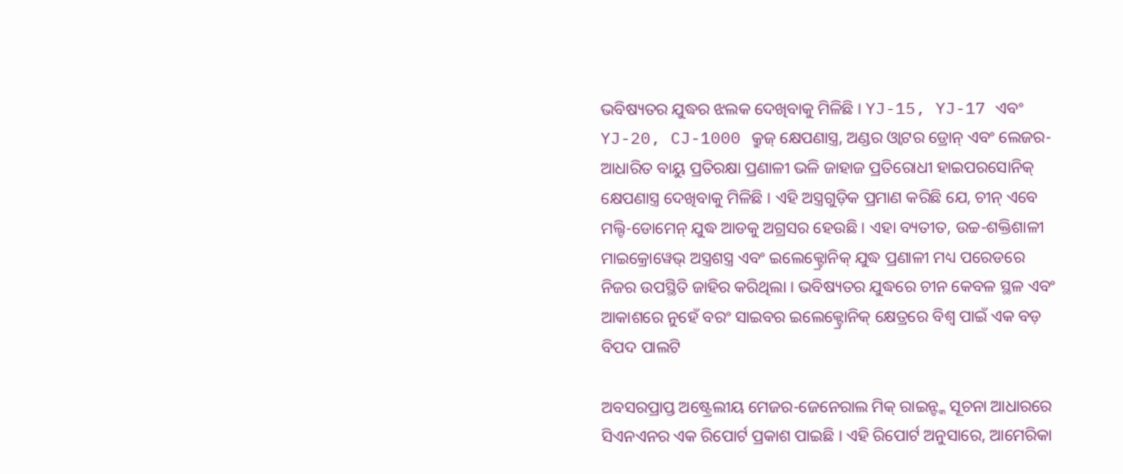ଭବିଷ୍ୟତର ଯୁଦ୍ଧର ଝଲକ ଦେଖିବାକୁ ମିଳିଛି । YJ-15, YJ-17 ଏବଂ YJ-20, CJ-1000 କ୍ରୁଜ୍ କ୍ଷେପଣାସ୍ତ୍ର, ଅଣ୍ଡର ଓ୍ବାଟର ଡ୍ରୋନ୍ ଏବଂ ଲେଜର-ଆଧାରିତ ବାୟୁ ପ୍ରତିରକ୍ଷା ପ୍ରଣାଳୀ ଭଳି ଜାହାଜ ପ୍ରତିରୋଧୀ ହାଇପରସୋନିକ୍ କ୍ଷେପଣାସ୍ତ୍ର ଦେଖିବାକୁ ମିଳିଛି । ଏହି ଅସ୍ତ୍ରଗୁଡ଼ିକ ପ୍ରମାଣ କରିଛି ଯେ, ଚୀନ୍ ଏବେ ମଲ୍ଟି-ଡୋମେନ୍ ଯୁଦ୍ଧ ଆଡକୁ ଅଗ୍ରସର ହେଉଛି । ଏହା ବ୍ୟତୀତ, ଉଚ୍ଚ-ଶକ୍ତିଶାଳୀ ମାଇକ୍ରୋୱେଭ୍ ଅସ୍ତ୍ରଶସ୍ତ୍ର ଏବଂ ଇଲେକ୍ଟ୍ରୋନିକ୍ ଯୁଦ୍ଧ ପ୍ରଣାଳୀ ମଧ୍ୟ ପରେଡରେ ନିଜର ଉପସ୍ଥିତି ଜାହିର କରିଥିଲା । ଭବିଷ୍ୟତର ଯୁଦ୍ଧରେ ଚୀନ କେବଳ ସ୍ଥଳ ଏବଂ ଆକାଶରେ ନୁହେଁ ବରଂ ସାଇବର ଇଲେକ୍ଟ୍ରୋନିକ୍ କ୍ଷେତ୍ରରେ ବିଶ୍ୱ ପାଇଁ ଏକ ବଡ଼ ବିପଦ ପାଲଟି

ଅବସରପ୍ରାପ୍ତ ଅଷ୍ଟ୍ରେଲୀୟ ମେଜର-ଜେନେରାଲ ମିକ୍ ରାଇନ୍ଙ୍କ ସୂଚନା ଆଧାରରେ ସିଏନଏନର ଏକ ରିପୋର୍ଟ ପ୍ରକାଶ ପାଇଛି । ଏହି ରିପୋର୍ଟ ଅନୁସାରେ, ଆମେରିକା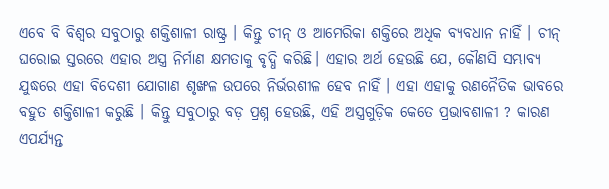ଏବେ ବି ବିଶ୍ୱର ସବୁଠାରୁ ଶକ୍ତିଶାଳୀ ରାଷ୍ଟ୍ର । କିନ୍ତୁ ଚୀନ୍ ଓ ଆମେରିକା ଶକ୍ତିରେ ଅଧିକ ବ୍ୟବଧାନ ନାହିଁ । ଚୀନ୍ ଘରୋଇ ସ୍ତରରେ ଏହାର ଅସ୍ତ୍ର ନିର୍ମାଣ କ୍ଷମତାକୁ ବୃଦ୍ଧି କରିଛି। ଏହାର ଅର୍ଥ ହେଉଛି ଯେ, କୌଣସି ସମ୍ଭାବ୍ୟ ଯୁଦ୍ଧରେ ଏହା ବିଦେଶୀ ଯୋଗାଣ ଶୃଙ୍ଖଳ ଉପରେ ନିର୍ଭରଶୀଳ ହେବ ନାହିଁ । ଏହା ଏହାକୁ ରଣନୈତିକ ଭାବରେ ବହୁତ ଶକ୍ତିଶାଳୀ କରୁଛି । କିନ୍ତୁ ସବୁଠାରୁ ବଡ଼ ପ୍ରଶ୍ନ ହେଉଛି, ଏହି ଅସ୍ତ୍ରଗୁଡ଼ିକ କେତେ ପ୍ରଭାବଶାଳୀ ? କାରଣ ଏପର୍ଯ୍ୟନ୍ତ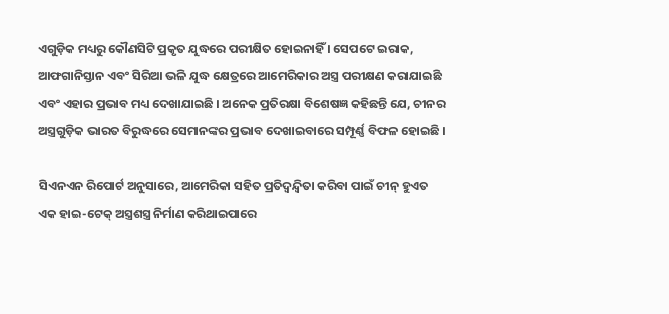ଏଗୁଡ଼ିକ ମଧ୍ୟରୁ କୌଣସିଟି ପ୍ରକୃତ ଯୁଦ୍ଧରେ ପରୀକ୍ଷିତ ହୋଇନାହିଁ । ସେପଟେ ଇରାକ, ଆଫଗାନିସ୍ତାନ ଏବଂ ସିରିଆ ଭଳି ଯୁଦ୍ଧ କ୍ଷେତ୍ରରେ ଆମେରିକାର ଅସ୍ତ୍ର ପରୀକ୍ଷଣ କରାଯାଇଛି ଏବଂ ଏହାର ପ୍ରଭାବ ମଧ୍ୟ ଦେଖାଯାଇଛି । ଅନେକ ପ୍ରତିରକ୍ଷା ବିଶେଷଜ୍ଞ କହିଛନ୍ତି ଯେ, ଚୀନର ଅସ୍ତ୍ରଗୁଡ଼ିକ ଭାରତ ବିରୁଦ୍ଧରେ ସେମାନଙ୍କର ପ୍ରଭାବ ଦେଖାଇବାରେ ସମ୍ପୂର୍ଣ୍ଣ ବିଫଳ ହୋଇଛି ।

ସିଏନଏନ ରିପୋର୍ଟ ଅନୁସାରେ, ଆମେରିକା ସହିତ ପ୍ରତିଦ୍ୱନ୍ଦ୍ୱିତା କରିବା ପାଇଁ ଚୀନ୍ ହୁଏତ ଏକ ହାଇ-ଟେକ୍ ଅସ୍ତ୍ରଶସ୍ତ୍ର ନିର୍ମାଣ କରିଥାଇପାରେ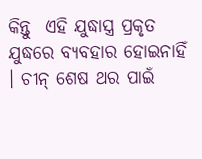କିନ୍ତୁ  ଏହି ଯୁଦ୍ଧାସ୍ତ୍ର ପ୍ରକୃତ ଯୁଦ୍ଧରେ ବ୍ୟବହାର ହୋଇନାହିଁ । ଚୀନ୍ ଶେଷ ଥର ପାଇଁ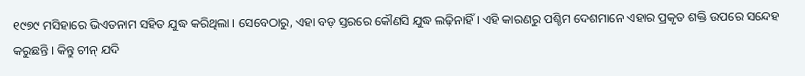୧୯୭୯ ମସିହାରେ ଭିଏତନାମ ସହିତ ଯୁଦ୍ଧ କରିଥିଲା । ସେବେଠାରୁ, ଏହା ବଡ଼ ସ୍ତରରେ କୌଣସି ଯୁଦ୍ଧ ଲଢ଼ିନାହିଁ । ଏହି କାରଣରୁ ପଶ୍ଚିମ ଦେଶମାନେ ଏହାର ପ୍ରକୃତ ଶକ୍ତି ଉପରେ ସନ୍ଦେହ କରୁଛନ୍ତି । କିନ୍ତୁ ଚୀନ୍‌ ଯଦି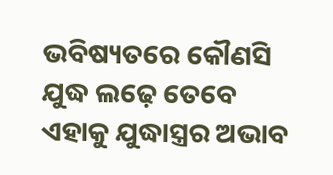ଭବିଷ୍ୟତରେ କୌଣସି ଯୁଦ୍ଧ ଲଢ଼େ ତେବେ ଏହାକୁ ଯୁଦ୍ଧାସ୍ତ୍ରର ଅଭାବ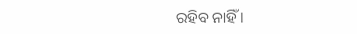ରହିବ ନାହିଁ ।